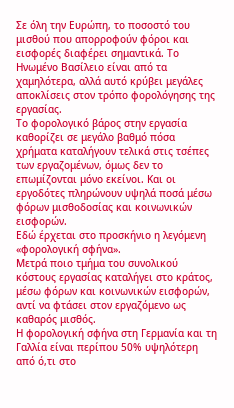Σε όλη την Ευρώπη, το ποσοστό του μισθού που απορροφούν φόροι και εισφορές διαφέρει σημαντικά. Το Ηνωμένο Βασίλειο είναι από τα χαμηλότερα, αλλά αυτό κρύβει μεγάλες αποκλίσεις στον τρόπο φορολόγησης της εργασίας.
Το φορολογικό βάρος στην εργασία καθορίζει σε μεγάλο βαθμό πόσα χρήματα καταλήγουν τελικά στις τσέπες των εργαζομένων, όμως δεν το επωμίζονται μόνο εκείνοι. Και οι εργοδότες πληρώνουν υψηλά ποσά μέσω φόρων μισθοδοσίας και κοινωνικών εισφορών.
Εδώ έρχεται στο προσκήνιο η λεγόμενη «φορολογική σφήνα».
Μετρά ποιο τμήμα του συνολικού κόστους εργασίας καταλήγει στο κράτος, μέσω φόρων και κοινωνικών εισφορών, αντί να φτάσει στον εργαζόμενο ως καθαρός μισθός.
Η φορολογική σφήνα στη Γερμανία και τη Γαλλία είναι περίπου 50% υψηλότερη από ό,τι στο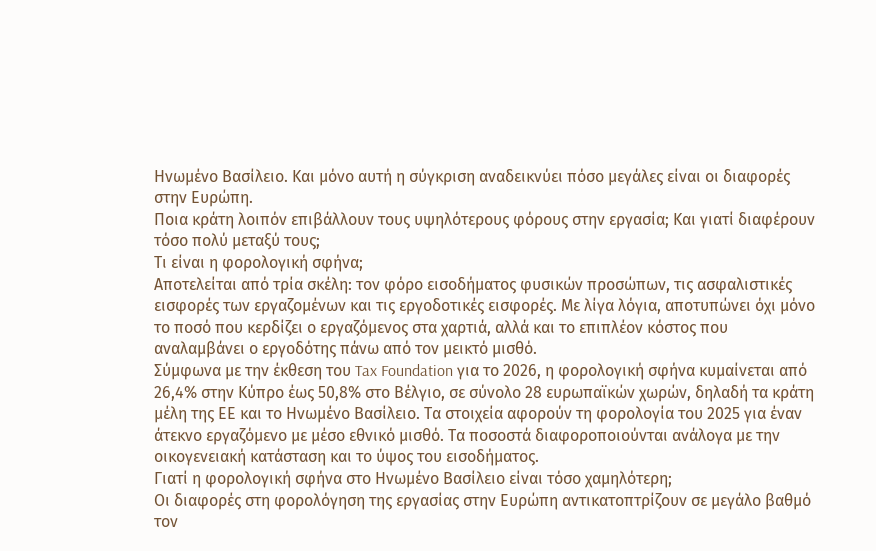Ηνωμένο Βασίλειο. Και μόνο αυτή η σύγκριση αναδεικνύει πόσο μεγάλες είναι οι διαφορές στην Ευρώπη.
Ποια κράτη λοιπόν επιβάλλουν τους υψηλότερους φόρους στην εργασία; Και γιατί διαφέρουν τόσο πολύ μεταξύ τους;
Τι είναι η φορολογική σφήνα;
Αποτελείται από τρία σκέλη: τον φόρο εισοδήματος φυσικών προσώπων, τις ασφαλιστικές εισφορές των εργαζομένων και τις εργοδοτικές εισφορές. Με λίγα λόγια, αποτυπώνει όχι μόνο το ποσό που κερδίζει ο εργαζόμενος στα χαρτιά, αλλά και το επιπλέον κόστος που αναλαμβάνει ο εργοδότης πάνω από τον μεικτό μισθό.
Σύμφωνα με την έκθεση του Tax Foundation για το 2026, η φορολογική σφήνα κυμαίνεται από 26,4% στην Κύπρο έως 50,8% στο Βέλγιο, σε σύνολο 28 ευρωπαϊκών χωρών, δηλαδή τα κράτη μέλη της ΕΕ και το Ηνωμένο Βασίλειο. Τα στοιχεία αφορούν τη φορολογία του 2025 για έναν άτεκνο εργαζόμενο με μέσο εθνικό μισθό. Τα ποσοστά διαφοροποιούνται ανάλογα με την οικογενειακή κατάσταση και το ύψος του εισοδήματος.
Γιατί η φορολογική σφήνα στο Ηνωμένο Βασίλειο είναι τόσο χαμηλότερη;
Οι διαφορές στη φορολόγηση της εργασίας στην Ευρώπη αντικατοπτρίζουν σε μεγάλο βαθμό τον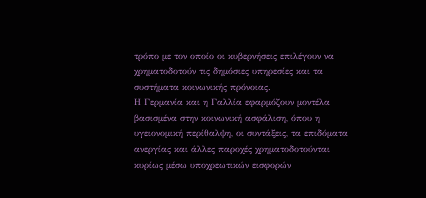τρόπο με τον οποίο οι κυβερνήσεις επιλέγουν να χρηματοδοτούν τις δημόσιες υπηρεσίες και τα συστήματα κοινωνικής πρόνοιας.
Η Γερμανία και η Γαλλία εφαρμόζουν μοντέλα βασισμένα στην κοινωνική ασφάλιση, όπου η υγειονομική περίθαλψη, οι συντάξεις, τα επιδόματα ανεργίας και άλλες παροχές χρηματοδοτούνται κυρίως μέσω υποχρεωτικών εισφορών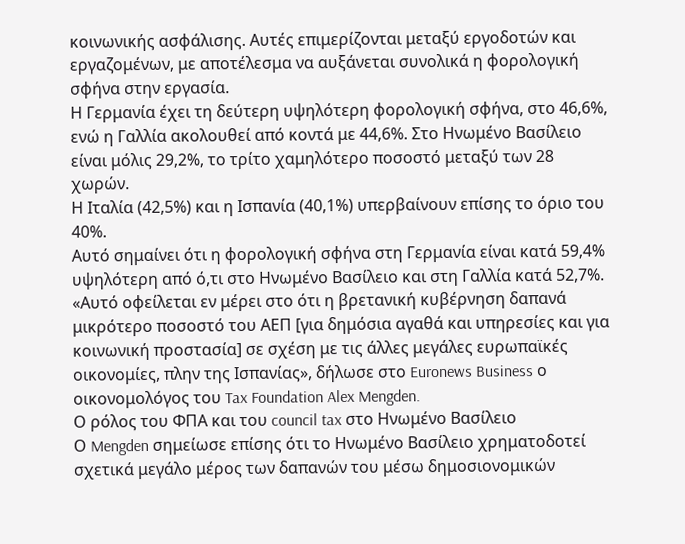κοινωνικής ασφάλισης. Αυτές επιμερίζονται μεταξύ εργοδοτών και εργαζομένων, με αποτέλεσμα να αυξάνεται συνολικά η φορολογική σφήνα στην εργασία.
Η Γερμανία έχει τη δεύτερη υψηλότερη φορολογική σφήνα, στο 46,6%, ενώ η Γαλλία ακολουθεί από κοντά με 44,6%. Στο Ηνωμένο Βασίλειο είναι μόλις 29,2%, το τρίτο χαμηλότερο ποσοστό μεταξύ των 28 χωρών.
Η Ιταλία (42,5%) και η Ισπανία (40,1%) υπερβαίνουν επίσης το όριο του 40%.
Αυτό σημαίνει ότι η φορολογική σφήνα στη Γερμανία είναι κατά 59,4% υψηλότερη από ό,τι στο Ηνωμένο Βασίλειο και στη Γαλλία κατά 52,7%.
«Αυτό οφείλεται εν μέρει στο ότι η βρετανική κυβέρνηση δαπανά μικρότερο ποσοστό του ΑΕΠ [για δημόσια αγαθά και υπηρεσίες και για κοινωνική προστασία] σε σχέση με τις άλλες μεγάλες ευρωπαϊκές οικονομίες, πλην της Ισπανίας», δήλωσε στο Euronews Business ο οικονομολόγος του Tax Foundation Alex Mengden.
Ο ρόλος του ΦΠΑ και του council tax στο Ηνωμένο Βασίλειο
Ο Mengden σημείωσε επίσης ότι το Ηνωμένο Βασίλειο χρηματοδοτεί σχετικά μεγάλο μέρος των δαπανών του μέσω δημοσιονομικών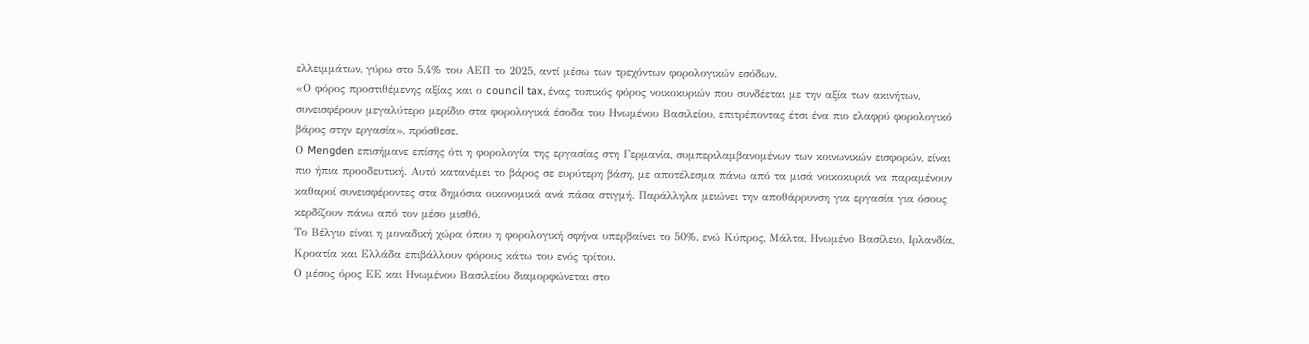ελλειμμάτων, γύρω στο 5,4% του ΑΕΠ το 2025, αντί μέσω των τρεχόντων φορολογικών εσόδων.
«Ο φόρος προστιθέμενης αξίας και ο council tax, ένας τοπικός φόρος νοικοκυριών που συνδέεται με την αξία των ακινήτων, συνεισφέρουν μεγαλύτερο μερίδιο στα φορολογικά έσοδα του Ηνωμένου Βασιλείου, επιτρέποντας έτσι ένα πιο ελαφρύ φορολογικό βάρος στην εργασία», πρόσθεσε.
Ο Mengden επισήμανε επίσης ότι η φορολογία της εργασίας στη Γερμανία, συμπεριλαμβανομένων των κοινωνικών εισφορών, είναι πιο ήπια προοδευτική. Αυτό κατανέμει το βάρος σε ευρύτερη βάση, με αποτέλεσμα πάνω από τα μισά νοικοκυριά να παραμένουν καθαροί συνεισφέροντες στα δημόσια οικονομικά ανά πάσα στιγμή. Παράλληλα μειώνει την αποθάρρυνση για εργασία για όσους κερδίζουν πάνω από τον μέσο μισθό.
Το Βέλγιο είναι η μοναδική χώρα όπου η φορολογική σφήνα υπερβαίνει το 50%, ενώ Κύπρος, Μάλτα, Ηνωμένο Βασίλειο, Ιρλανδία, Κροατία και Ελλάδα επιβάλλουν φόρους κάτω του ενός τρίτου.
Ο μέσος όρος ΕΕ και Ηνωμένου Βασιλείου διαμορφώνεται στο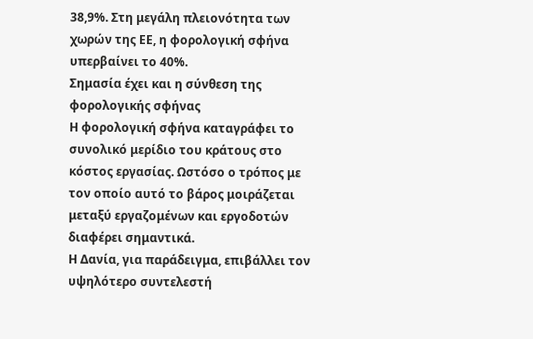38,9%. Στη μεγάλη πλειονότητα των χωρών της ΕΕ, η φορολογική σφήνα υπερβαίνει το 40%.
Σημασία έχει και η σύνθεση της φορολογικής σφήνας
Η φορολογική σφήνα καταγράφει το συνολικό μερίδιο του κράτους στο κόστος εργασίας. Ωστόσο ο τρόπος με τον οποίο αυτό το βάρος μοιράζεται μεταξύ εργαζομένων και εργοδοτών διαφέρει σημαντικά.
Η Δανία, για παράδειγμα, επιβάλλει τον υψηλότερο συντελεστή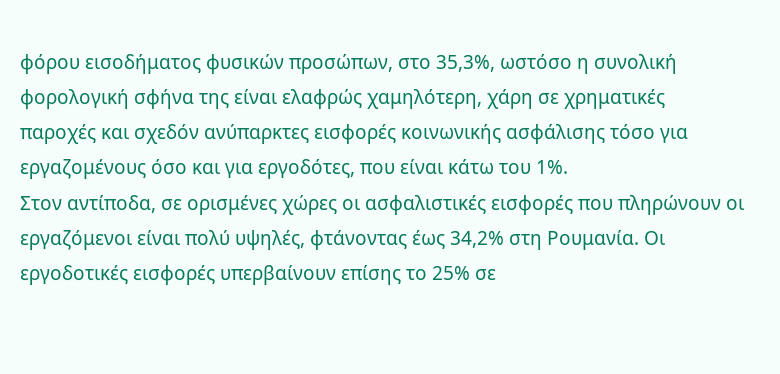φόρου εισοδήματος φυσικών προσώπων, στο 35,3%, ωστόσο η συνολική φορολογική σφήνα της είναι ελαφρώς χαμηλότερη, χάρη σε χρηματικές παροχές και σχεδόν ανύπαρκτες εισφορές κοινωνικής ασφάλισης τόσο για εργαζομένους όσο και για εργοδότες, που είναι κάτω του 1%.
Στον αντίποδα, σε ορισμένες χώρες οι ασφαλιστικές εισφορές που πληρώνουν οι εργαζόμενοι είναι πολύ υψηλές, φτάνοντας έως 34,2% στη Ρουμανία. Οι εργοδοτικές εισφορές υπερβαίνουν επίσης το 25% σε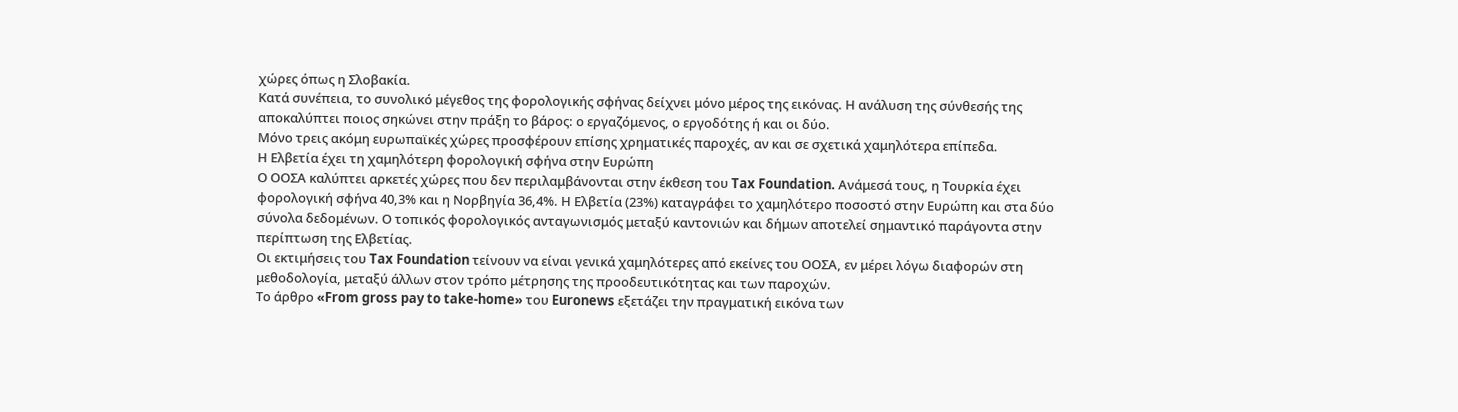χώρες όπως η Σλοβακία.
Κατά συνέπεια, το συνολικό μέγεθος της φορολογικής σφήνας δείχνει μόνο μέρος της εικόνας. Η ανάλυση της σύνθεσής της αποκαλύπτει ποιος σηκώνει στην πράξη το βάρος: ο εργαζόμενος, ο εργοδότης ή και οι δύο.
Μόνο τρεις ακόμη ευρωπαϊκές χώρες προσφέρουν επίσης χρηματικές παροχές, αν και σε σχετικά χαμηλότερα επίπεδα.
Η Ελβετία έχει τη χαμηλότερη φορολογική σφήνα στην Ευρώπη
Ο ΟΟΣΑ καλύπτει αρκετές χώρες που δεν περιλαμβάνονται στην έκθεση του Tax Foundation. Ανάμεσά τους, η Τουρκία έχει φορολογική σφήνα 40,3% και η Νορβηγία 36,4%. Η Ελβετία (23%) καταγράφει το χαμηλότερο ποσοστό στην Ευρώπη και στα δύο σύνολα δεδομένων. Ο τοπικός φορολογικός ανταγωνισμός μεταξύ καντονιών και δήμων αποτελεί σημαντικό παράγοντα στην περίπτωση της Ελβετίας.
Οι εκτιμήσεις του Tax Foundation τείνουν να είναι γενικά χαμηλότερες από εκείνες του ΟΟΣΑ, εν μέρει λόγω διαφορών στη μεθοδολογία, μεταξύ άλλων στον τρόπο μέτρησης της προοδευτικότητας και των παροχών.
Το άρθρο «From gross pay to take-home» του Euronews εξετάζει την πραγματική εικόνα των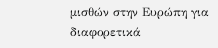μισθών στην Ευρώπη για διαφορετικά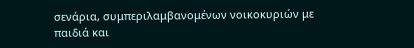σενάρια, συμπεριλαμβανομένων νοικοκυριών με παιδιά και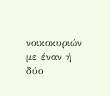νοικοκυριών με έναν ή δύο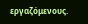εργαζόμενους.